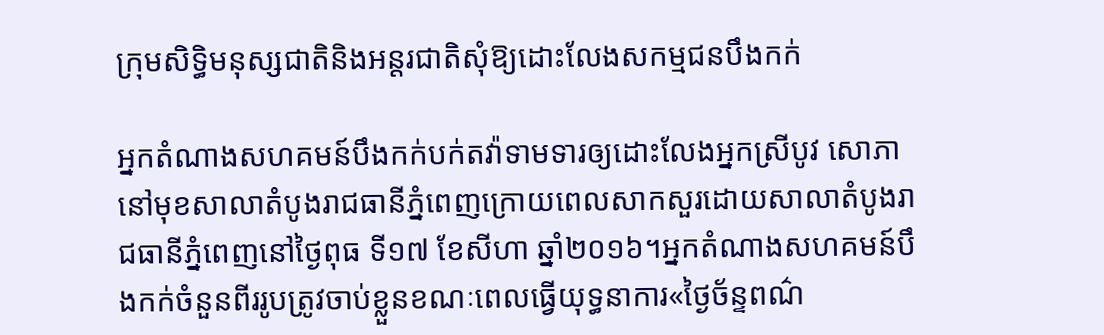ក្រុមសិទ្ធិមនុស្សជាតិនិងអន្តរជាតិសុំឱ្យដោះលែងសកម្មជនបឹងកក់

អ្នកតំណាងសហគមន៍បឹងកក់បក់តវ៉ាទាមទារឲ្យដោះលែងអ្នកស្រីបូវ សោភា នៅមុខសាលាតំបូងរាជធានីភ្នំពេញក្រោយពេលសាកសួរដោយសាលាតំបូងរាជធានីភ្នំពេញនៅថ្ងៃពុធ ទី១៧ ខែសីហា ឆ្នាំ២០១៦។អ្នកតំណាងសហគមន៍បឹងកក់ចំនួនពីររូបត្រូវចាប់ខ្លួនខណៈពេលធ្វើយុទ្ធនាការ«ថ្ងៃច័ន្ទពណ៌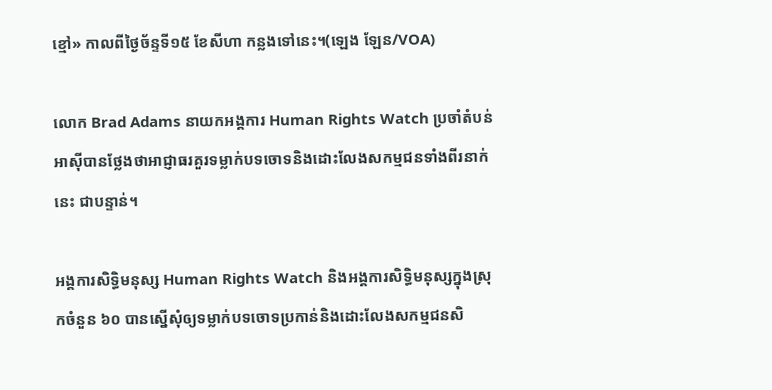ខ្មៅ» កាលពីថ្ងៃច័ន្ទទី១៥ ខែសីហា កន្លងទៅនេះ។(ឡេង ឡែន/VOA)

លោក Brad Adams នាយកអង្គការ Human Rights Watch ប្រចាំតំបន់អាស៊ីបានថ្លែងថាអាជ្ញាធរគួរទម្លាក់បទចោទនិងដោះលែងសកម្មជនទាំងពីរនាក់នេះ ជាបន្ទាន់។

អង្គការសិទ្ធិមនុស្ស Human Rights Watch និងអង្គការសិទ្ធិមនុស្សក្នុងស្រុកចំនួន ៦០ បានស្នើសុំឲ្យទម្លាក់បទចោទប្រកាន់និងដោះលែងសកម្មជនសិ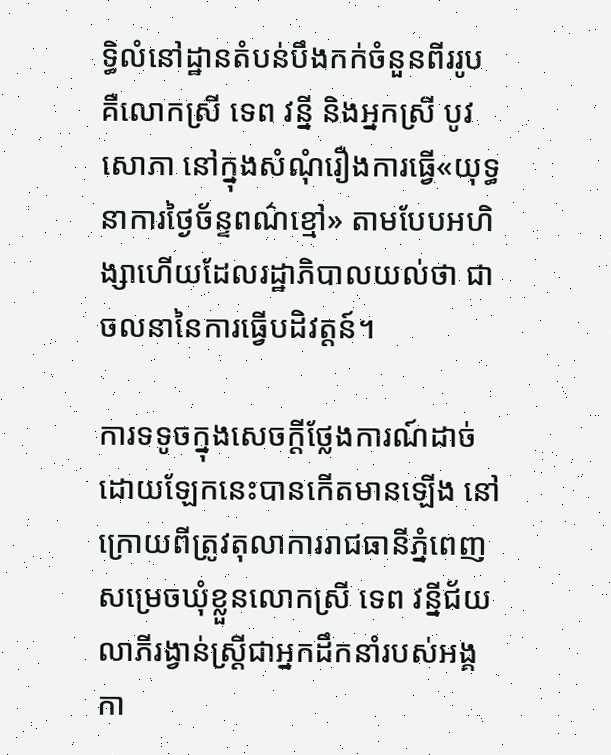ទ្ធិលំនៅដ្ឋានតំបន់បឹងកក់ចំនួនពីររូប គឺលោកស្រី ទេព វន្នី និងអ្នកស្រី បូវ សោភា នៅក្នុងសំណុំរឿងការធ្វើ«យុទ្ធនាការថ្ងៃច័ន្ទពណ៌ខ្មៅ» តាមបែបអហិង្សាហើយដែលរដ្ឋាភិបាលយល់ថា ជាចលនានៃការធ្វើបដិវត្តន៍។

ការទទូចក្នុងសេចក្តីថ្លែងការណ៍ដាច់ដោយឡែកនេះបានកើតមានឡើង នៅក្រោយពីត្រូវតុលាការរាជធានីភ្នំពេញសម្រេចឃុំខ្លួនលោកស្រី ទេព វន្នីជ័យលាភីរង្វាន់ស្រ្តីជាអ្នកដឹកនាំរបស់អង្គកា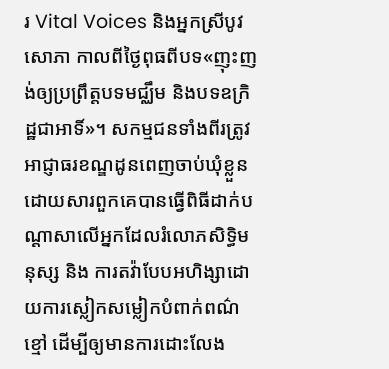រ Vital Voices និងអ្នកស្រីបូវ សោភា កាលពីថ្ងៃពុធពីបទ«ញុះញង់ឲ្យប្រព្រឹត្តបទមជ្ឈឹម និងបទឧក្រិដ្ឋជាអាទិ៍»។ សកម្មជនទាំងពីរត្រូវអាជ្ញាធរខណ្ឌដូនពេញចាប់ឃុំខ្លួនដោយសារពួកគេបានធ្វើពិធីដាក់បណ្តាសាលើអ្នកដែលរំលោភសិទ្ធិមនុស្ស និង ការតវ៉ាបែបអហិង្សាដោយការស្លៀកសម្លៀកបំពាក់ពណ៌ខ្មៅ ដើម្បីឲ្យមានការដោះលែង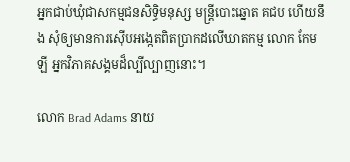អ្នកជាប់ឃុំជាសកម្មជនសិទ្ធិមនុស្ស មន្ត្រីបោះឆ្នោត គជប ហើយនឹង សុំឲ្យមានការស៊ើបអង្កេតពិតប្រាកដលើឃាតកម្ម លោក កែម ឡី អ្នកវិភាគសង្គមដ៏ល្បីល្បាញនោះ។

លោក Brad Adams នាយ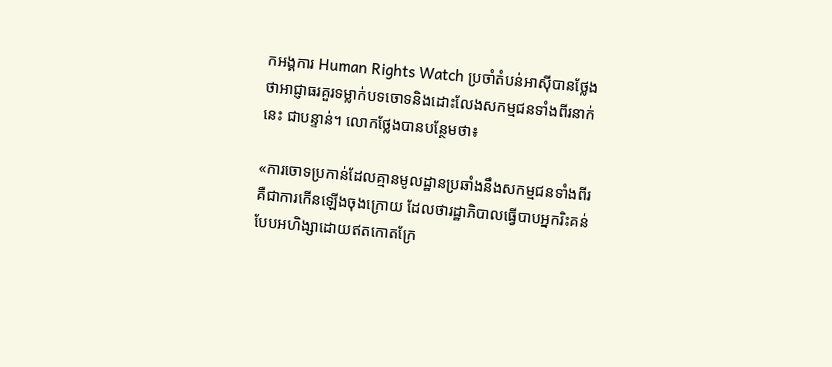កអង្គការ Human Rights Watch ប្រចាំតំបន់អាស៊ីបានថ្លែងថាអាជ្ញាធរគួរទម្លាក់បទចោទនិងដោះលែងសកម្មជនទាំងពីរនាក់នេះ ជាបន្ទាន់។ លោកថ្លែងបានបន្ថែមថា៖

«ការចោទប្រកាន់ដែលគ្មានមូលដ្ឋានប្រឆាំងនឹងសកម្មជនទាំងពីរគឺជាការកើនឡើងចុងក្រោយ ដែលថារដ្ឋាភិបាលធ្វើបាបអ្នករិះគន់បែបអហិង្សាដោយឥតកោតក្រែ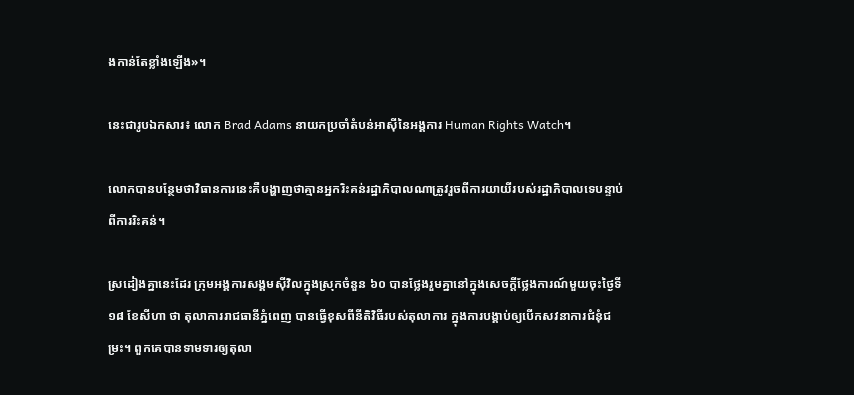ងកាន់តែខ្លាំងឡើង»។

នេះជារូបឯកសារ៖ លោក Brad Adams នាយកប្រចាំតំបន់អាស៊ីនៃអង្គការ Human Rights Watch។

លោកបានបន្ថែមថាវិធានការនេះគឺបង្ហាញថាគ្មានអ្នករិះគន់រដ្ឋាភិបាលណាត្រូវរួចពីការយាយីរបស់រដ្ឋាភិបាលទេបន្ទាប់ពីការរិះគន់។

ស្រដៀងគ្នានេះដែរ ក្រុមអង្គការសង្គមស៊ីវិលក្នុងស្រុកចំនួន ៦០ បានថ្លែងរួមគ្នានៅក្នុងសេចក្តីថ្លែងការណ៍មួយចុះថ្ងៃទី ១៨ ខែសីហា ថា តុលាការរាជធានីភ្នំពេញ បានធ្វើខុសពីនីតិវិធីរបស់តុលាការ ក្នុងការបង្គាប់ឲ្យបើកសវនាការជំនុំជម្រះ។ ពួកគេបានទាមទារឲ្យតុលា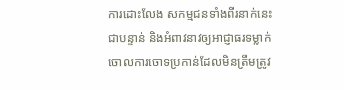ការដោះលែង សកម្មជនទាំងពីរនាក់នេះ ជាបន្ទាន់ និងអំពាវនាវឲ្យអាជ្ញាធរទម្លាក់ចោលការចោទប្រកាន់ដែលមិនត្រឹមត្រូវ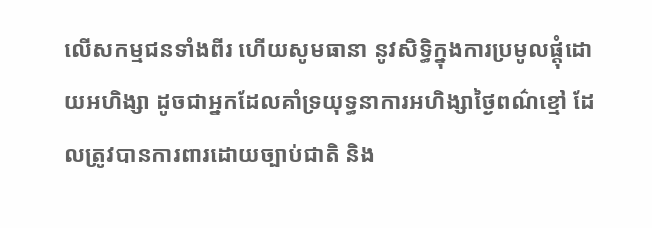លើសកម្មជនទាំងពីរ ហើយសូមធានា នូវសិទ្ធិក្នុងការប្រមូលផ្តុំដោយអហិង្សា ដូចជាអ្នកដែលគាំទ្រយុទ្ធនាការអហិង្សាថ្ងៃពណ៌ខ្មៅ ដែលត្រូវបានការពារដោយច្បាប់ជាតិ និង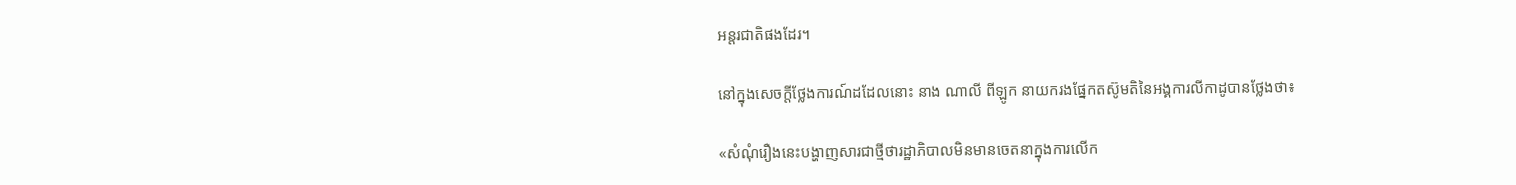អន្តរជាតិផងដែរ។

នៅក្នុងសេចក្តីថ្លែងការណ៍ដដែលនោះ នាង ណាលី ពីឡូក នាយករងផ្នែកតស៊ូមតិនៃអង្គការលីកាដូបានថ្លែងថា៖

«សំណុំរឿងនេះបង្ហាញសារជាថ្មីថារដ្ឋាភិបាលមិនមានចេតនាក្នុងការលើក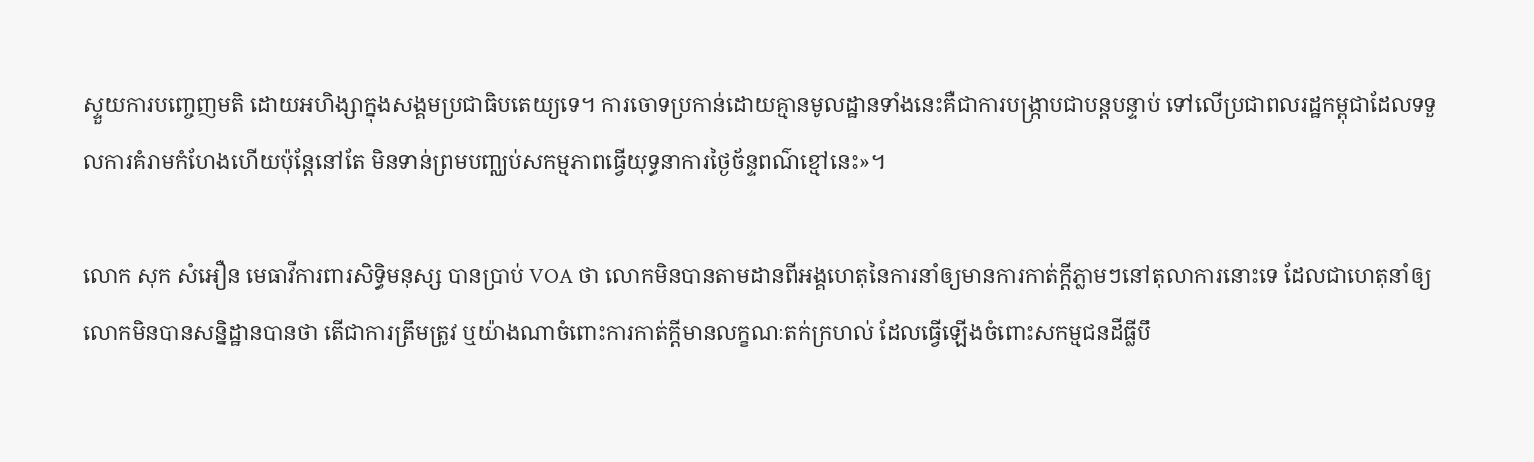ស្ទួយការបញ្ចេញមតិ ដោយអហិង្សាក្នុងសង្គមប្រជាធិបតេយ្យទេ។ ការចោទប្រកាន់ដោយគ្មានមូលដ្ឋានទាំងនេះគឺជាការបង្ក្រាបជាបន្តបន្ទាប់ ទៅលើប្រជាពលរដ្ឋកម្ពុជាដែលទទួលការគំរាមកំហែងហើយប៉ុន្តែនៅតែ មិនទាន់ព្រមបញ្ឈប់សកម្មភាពធ្វើយុទ្ធនាការថ្ងៃច័ន្ទពណ៌ខ្មៅនេះ»។

លោក សុក សំអឿន មេធាវីការពារសិទ្ធិមនុស្ស បានប្រាប់ VOA ថា លោកមិនបានតាមដានពីអង្គហេតុនៃការនាំឲ្យមានការកាត់ក្តីភ្លាមៗនៅតុលាការនោះទេ ដែលជាហេតុនាំឲ្យលោកមិនបានសន្និដ្ឋានបានថា តើជាការត្រឹមត្រូវ ឬយ៉ាងណាចំពោះការកាត់ក្តីមានលក្ខណៈតក់ក្រហល់ ដែលធ្វើឡើងចំពោះសកម្មជនដីធ្លីបឹ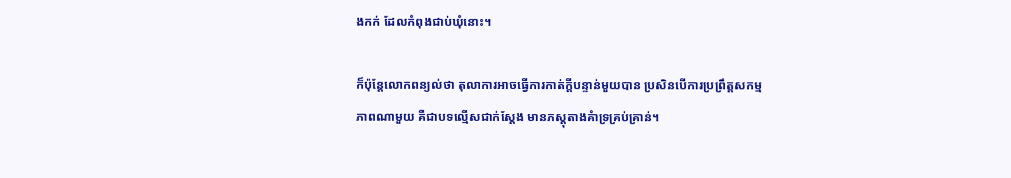ងកក់ ដែលកំពុងជាប់ឃុំនោះ។

ក៏ប៉ុន្តែលោកពន្យល់ថា តុលាការអាចធ្វើការកាត់ក្តីបន្ទាន់មួយបាន ប្រសិនបើការប្រព្រឹត្តសកម្មភាពណាមួយ គឺជាបទល្មើសជាក់ស្តែង មានភស្តុតាងគំាទ្រគ្រប់គ្រាន់។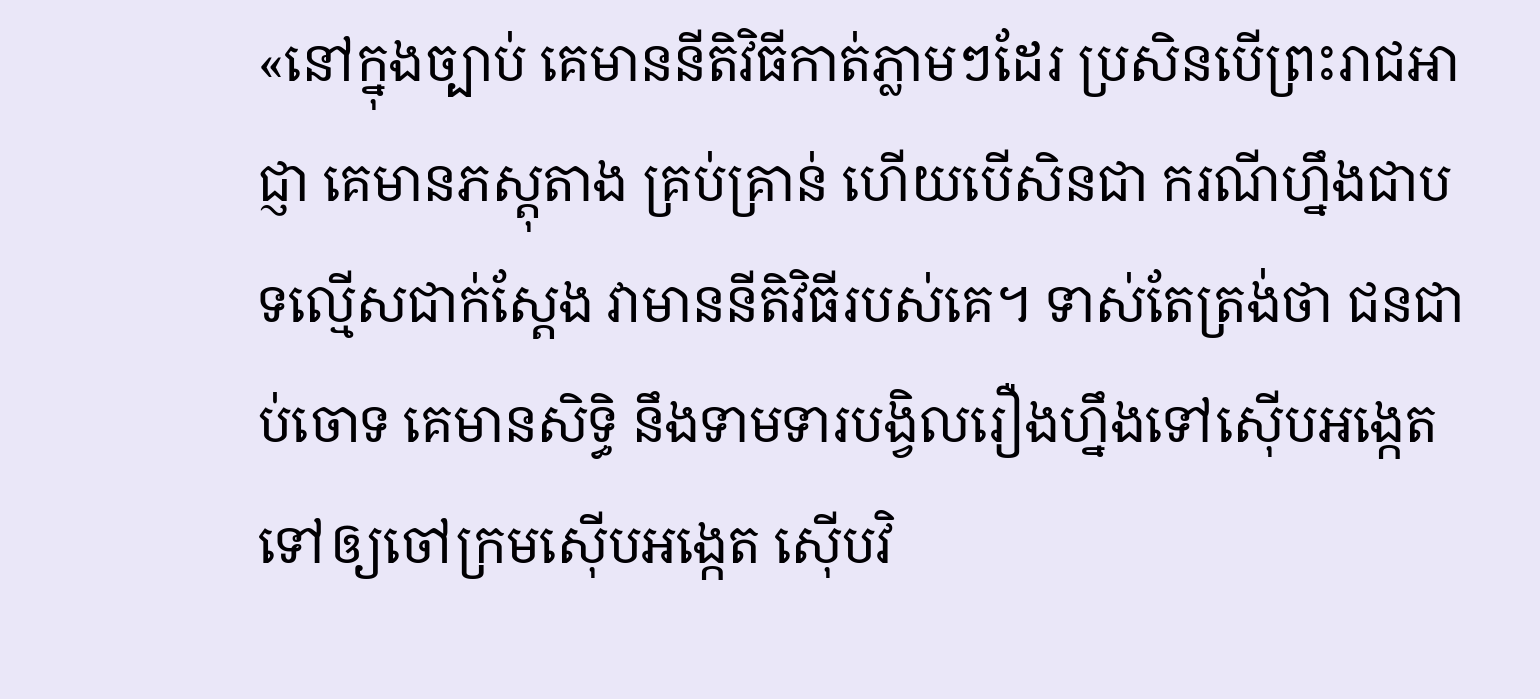«នៅក្នុងច្បាប់ គេមាននីតិវិធីកាត់ភ្លាមៗដែរ ប្រសិនបើព្រះរាជអាជ្ញា គេមានភស្តុតាង គ្រប់គ្រាន់ ហើយបើសិនជា ករណីហ្នឹងជាបទល្មើសជាក់ស្តែង វាមាននីតិវិធីរបស់គេ។ ទាស់តែត្រង់ថា ជនជាប់ចោទ គេមានសិទ្ធិ នឹងទាមទារបង្វិលរឿងហ្នឹងទៅស៊ើបអង្កេត ទៅឲ្យចៅក្រមស៊ើបអង្កេត ស៊ើបវិ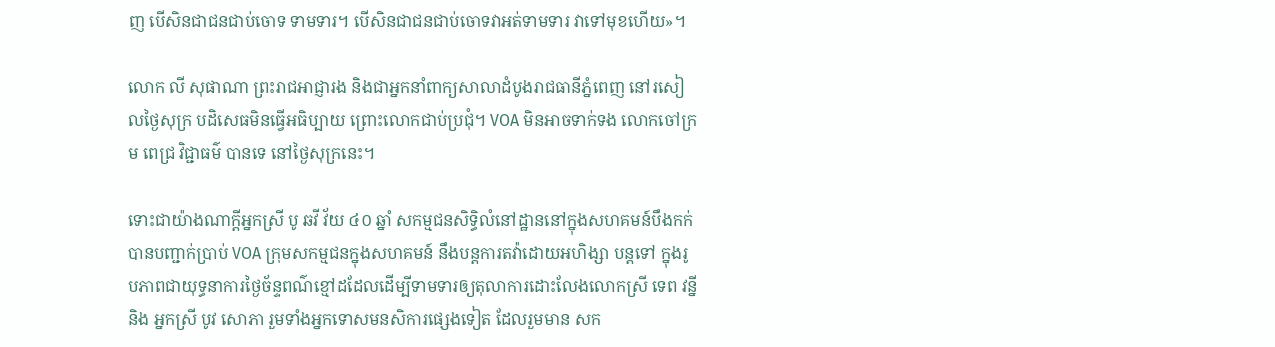ញ បើសិនជាជនជាប់ចោទ ទាមទារ។ បើសិនជាជនជាប់ចោទវាអត់ទាមទារ វាទៅមុខហើយ»។

លោក លី សុផាណា ព្រះរាជអាជ្ញារង និងជាអ្នកនាំពាក្យសាលាដំបូងរាជធានីភ្នំពេញ នៅរសៀលថ្ងៃសុក្រ បដិសេធមិនធ្វើអធិប្បាយ ព្រោះលោកជាប់ប្រជុំ។ VOA មិនអាចទាក់ទង លោកចៅក្រម ពេជ្រ វិជ្ជាធម៌ បានទេ នៅថ្ងៃសុក្រនេះ។

ទោះជាយ៉ាងណាក្តីអ្នកស្រី បូ ឆវី វ័យ ៤០ ឆ្នាំ សកម្មជនសិទ្ធិលំនៅដ្ឋាននៅក្នុងសហគមន៍បឹងកក់ បានបញ្ជាក់ប្រាប់ VOA ក្រុមសកម្មជនក្នុងសហគមន៍ នឹងបន្តការតវ៉ាដោយអហិង្សា បន្តទៅ ក្នុងរូបភាពជាយុទ្ធនាការថ្ងៃច័ន្ទពណ៌ខ្មៅដដែលដើម្បីទាមទារឲ្យតុលាការដោះលែងលោកស្រី ទេព វន្នី និង អ្នកស្រី បូវ សោភា រួមទាំងអ្នកទោសមនសិការផ្សេងទៀត ដែលរួមមាន សក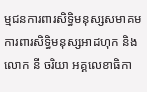ម្មជនការពារសិទ្ធិមនុស្សសមាគមការពារសិទ្ធិមនុស្សអាដហុក និងលោក នី ចរិយា អគ្គលេខាធិកា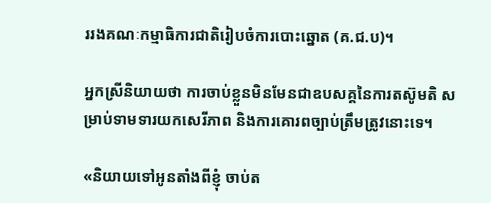ររងគណៈកម្មាធិការជាតិរៀបចំការបោះឆ្នោត (គ.ជ.ប)។

អ្នកស្រីនិយាយថា ការចាប់ខ្លួនមិនមែនជាឧបសគ្គនៃការតស៊ូមតិ សម្រាប់ទាមទារយកសេរីភាព និងការគោរពច្បាប់ត្រឹមត្រូវនោះទេ។

«និយាយទៅអូនតាំងពីខ្ញុំ ចាប់ត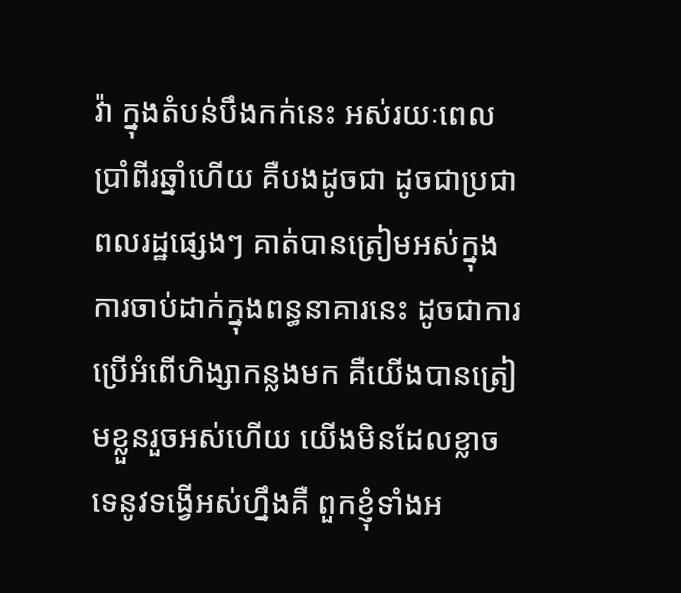វ៉ា ក្នុងតំបន់បឹងកក់នេះ អស់រយៈពេលប្រាំពីរឆ្នាំហើយ គឺបងដូចជា ដូចជាប្រជាពលរដ្ឋផ្សេងៗ គាត់បានត្រៀមអស់ក្នុងការចាប់ដាក់ក្នុងពន្ធនាគារនេះ ដូចជាការប្រើអំពើហិង្សាកន្លងមក គឺយើងបានត្រៀមខ្លួនរួចអស់ហើយ យើងមិនដែលខ្លាចទេនូវទង្វើអស់ហ្នឹងគឺ ពួកខ្ញុំទាំងអ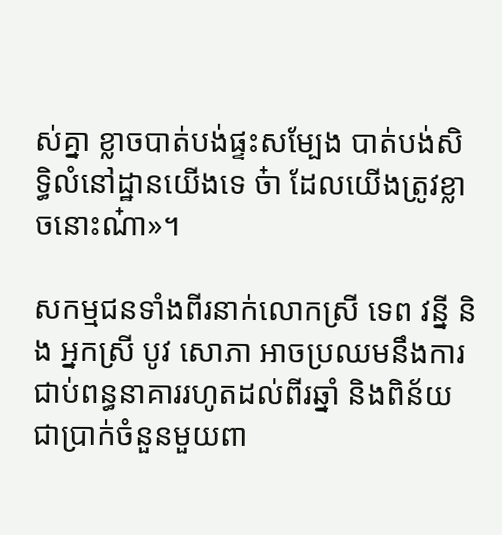ស់គ្នា ខ្លាចបាត់បង់ផ្ទះសម្បែង បាត់បង់សិទ្ធិលំនៅដ្ឋានយើងទេ ច៎ា ដែលយើងត្រូវខ្លាចនោះណ៎ា»។

សកម្មជនទាំងពីរនាក់លោកស្រី ទេព វន្នី និង អ្នកស្រី បូវ សោភា អាចប្រឈមនឹងការជាប់ពន្ធនាគាររហូតដល់ពីរឆ្នាំ និងពិន័យជាប្រាក់ចំនួនមួយពា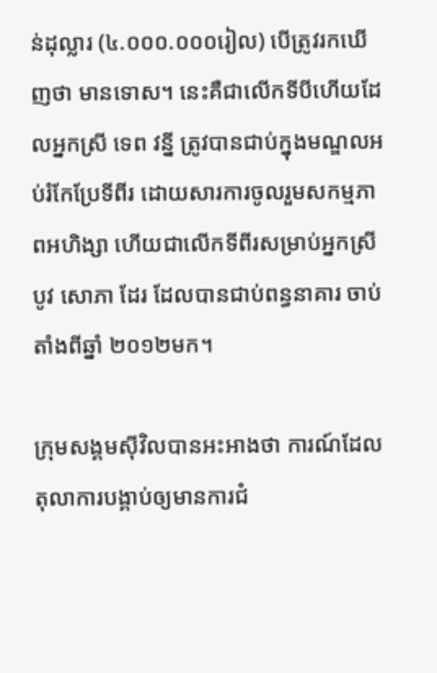ន់ដុល្លារ (៤.០០០.០០០រៀល) បើត្រូវរកឃើញថា មានទោស។ នេះគឺជាលើកទីបីហើយដែលអ្នកស្រី ទេព វន្នី ត្រូវបានជាប់ក្នុងមណ្ឌលអប់រំកែប្រែទីពីរ ដោយសារការចូលរួមសកម្មភាពអហិង្សា ហើយជាលើកទីពីរសម្រាប់អ្នកស្រី បូវ សោភា ដែរ ដែលបានជាប់ពន្ធនាគារ ចាប់តាំងពីឆ្នាំ ២០១២មក។

ក្រុមសង្គមស៊ីវិលបានអះអាងថា ការណ៍ដែលតុលាការបង្គាប់ឲ្យមានការជំ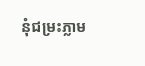នុំជម្រះភ្លាម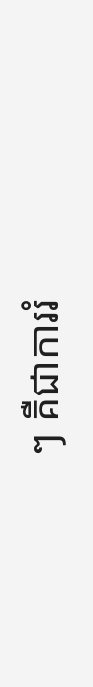ៗ គឺជាការរំ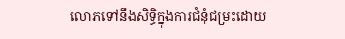លោភទៅនឹងសិទ្ធិក្នុងការជំនុំជម្រះដោយ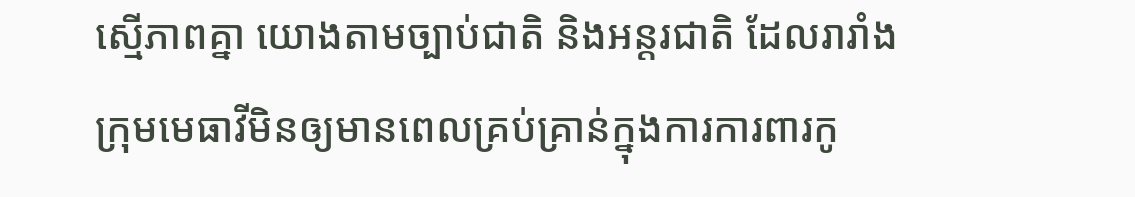ស្មើភាពគ្នា យោងតាមច្បាប់ជាតិ និងអន្តរជាតិ ដែលរារាំងក្រុមមេធាវីមិនឲ្យមានពេលគ្រប់គ្រាន់ក្នុងការការពារកូ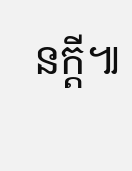នក្តី៕